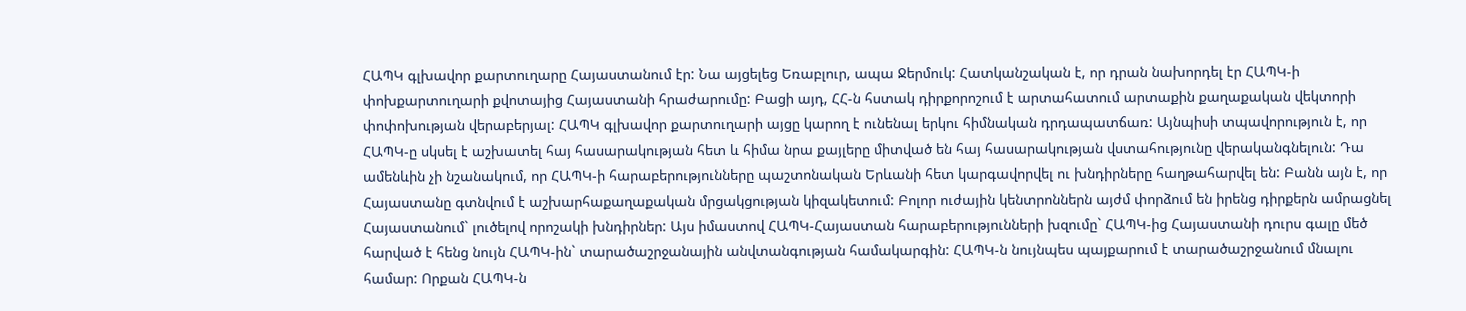ՀԱՊԿ գլխավոր քարտուղարը Հայաստանում էր: Նա այցելեց Եռաբլուր, ապա Ջերմուկ: Հատկանշական է, որ դրան նախորդել էր ՀԱՊԿ-ի փոխքարտուղարի քվոտայից Հայաստանի հրաժարումը: Բացի այդ, ՀՀ-ն հստակ դիրքորոշում է արտահատում արտաքին քաղաքական վեկտորի փոփոխության վերաբերյալ: ՀԱՊԿ գլխավոր քարտուղարի այցը կարող է ունենալ երկու հիմնական դրդապատճառ: Այնպիսի տպավորություն է, որ ՀԱՊԿ-ը սկսել է աշխատել հայ հասարակության հետ և հիմա նրա քայլերը միտված են հայ հասարակության վստահությունը վերականգնելուն: Դա ամենևին չի նշանակում, որ ՀԱՊԿ-ի հարաբերությունները պաշտոնական Երևանի հետ կարգավորվել ու խնդիրները հաղթահարվել են: Բանն այն է, որ Հայաստանը գտնվում է աշխարհաքաղաքական մրցակցության կիզակետում: Բոլոր ուժային կենտրոններն այժմ փորձում են իրենց դիրքերն ամրացնել Հայաստանում` լուծելով որոշակի խնդիրներ: Այս իմաստով ՀԱՊԿ-Հայաստան հարաբերությունների խզումը` ՀԱՊԿ-ից Հայաստանի դուրս գալը մեծ հարված է հենց նույն ՀԱՊԿ-ին` տարածաշրջանային անվտանգության համակարգին: ՀԱՊԿ-ն նույնպես պայքարում է տարածաշրջանում մնալու համար: Որքան ՀԱՊԿ-ն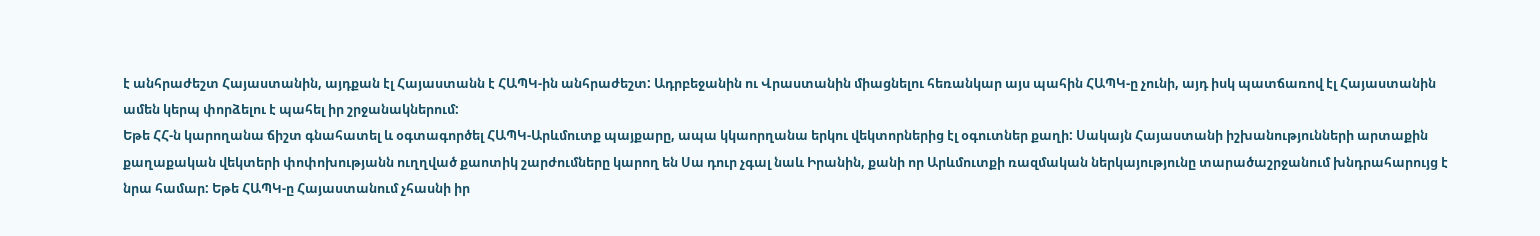է անհրաժեշտ Հայաստանին, այդքան էլ Հայաստանն է ՀԱՊԿ-ին անհրաժեշտ: Ադրբեջանին ու Վրաստանին միացնելու հեռանկար այս պահին ՀԱՊԿ-ը չունի, այդ իսկ պատճառով էլ Հայաստանին ամեն կերպ փորձելու է պահել իր շրջանակներում:
Եթե ՀՀ-ն կարողանա ճիշտ գնահատել և օգտագործել ՀԱՊԿ-Արևմուտք պայքարը, ապա կկաորղանա երկու վեկտորներից էլ օգուտներ քաղի: Սակայն Հայաստանի իշխանությունների արտաքին քաղաքական վեկտերի փոփոխությանն ուղղված քաոտիկ շարժումները կարող են Սա դուր չգալ նաև Իրանին, քանի որ Արևմուտքի ռազմական ներկայությունը տարածաշրջանում խնդրահարույց է նրա համար: Եթե ՀԱՊԿ-ը Հայաստանում չհասնի իր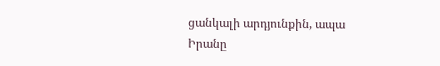ցանկալի արդյունքին, ապա Իրանը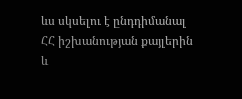ևս սկսելու է ընդդիմանալ ՀՀ իշխանության քայլերին և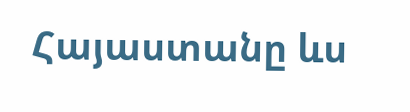Հայաստանը ևս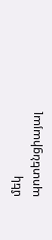մեկ պոտենցիայալ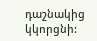դաշնակից կկորցնի: